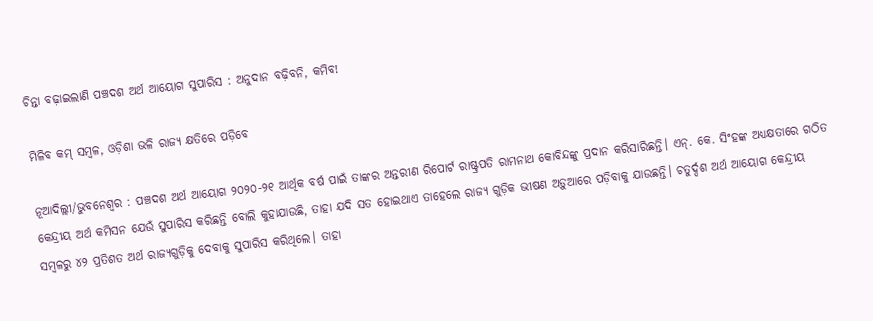ଚିନ୍ତା ବଢ଼ାଇଲାଣି ପଞ୍ଚଦଶ ଅର୍ଥ ଆୟୋଗ ସୁପାରିସ : ଅନୁଦାନ ବଢ଼ିବନି, କମିବ!

ମିଳିବ କମ୍ ସମ୍ବଳ, ଓଡ଼ିଶା ଭଳି ରାଜ୍ୟ କ୍ଷତିରେ ପଡ଼ିବେ

ନୂଆଦିଲ୍ଲୀ/ଭୁବନେଶ୍ବର : ପଞ୍ଚଦଶ ଅର୍ଥ ଆୟୋଗ ୨୦୨୦-୨୧ ଆର୍ଥିକ ବର୍ଷ ପାଇଁ ତାଙ୍କର ଅନ୍ତରୀଣ ରିପୋର୍ଟ ରାଷ୍ଟ୍ରପତି ରାମନାଥ କୋବିନ୍ଦଙ୍କୁ ପ୍ରଦାନ କରିସାରିଛନ୍ତି। ଏନ୍‌. କେ. ସିଂହଙ୍କ ଅଧ୍ୟକ୍ଷତାରେ ଗଠିତ କେନ୍ଦ୍ରୀୟ ଅର୍ଥ କମିସନ ଯେଉଁ ସୁପାରିସ କରିଛନ୍ତି ବୋଲି କୁହାଯାଉଛି, ତାହା ଯଦି ସତ ହୋଇଥାଏ ତାହେଲେ ରାଜ୍ୟ ଗୁଡ଼ିକ ଭୀଷଣ ଅଡ଼ୁଆରେ ପଡ଼ିବାକୁ ଯାଉଛନ୍ତି। ଚତୁର୍ଦ୍ଦଶ ଅର୍ଥ ଆୟୋଗ କେନ୍ଦ୍ରୀୟ ସମ୍ବଳରୁ ୪୨ ପ୍ରତିଶତ ଅର୍ଥ ରାଜ୍ୟଗୁଡ଼ିକୁ ‌ଦେବାକୁ ସୁପାରିସ କରିଥିଲେ। ତାହା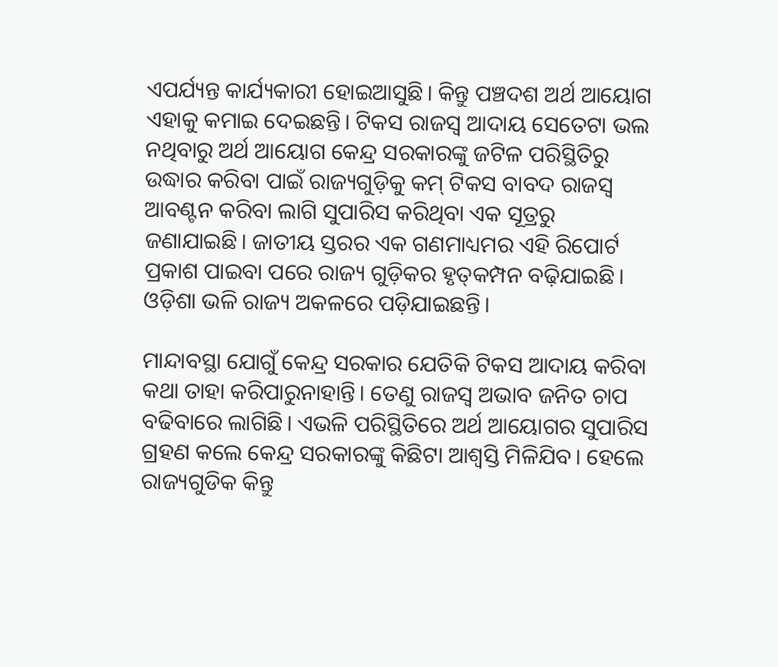ଏପର୍ଯ୍ୟନ୍ତ କାର୍ଯ୍ୟକାରୀ ହୋଇଆସୁଛି। କିନ୍ତୁ ପଞ୍ଚଦଶ ଅର୍ଥ ଆୟୋଗ ଏହାକୁ କମାଇ ଦେଇଛନ୍ତି। ଟିକସ ରାଜସ୍ବ ଆଦାୟ ସେତେଟା ଭଲ ନଥିବାରୁ ଅର୍ଥ ଆୟୋଗ କେନ୍ଦ୍ର ସରକାରଙ୍କୁ ଜଟିଳ ପରିସ୍ଥିତିରୁ ଉଦ୍ଧାର କରିବା ପାଇଁ ରାଜ୍ୟଗୁଡ଼ିକୁ କମ୍ ଟିକସ ବାବଦ ରାଜସ୍ବ ଆବଣ୍ଟନ କରିବା ଲାଗି ସୁପାରିସ କରିଥିବା ଏକ ସୂତ୍ରରୁ ଜଣାଯାଇଛି। ଜାତୀୟ ସ୍ତରର ଏକ ଗଣମାଧ୍ୟମର ଏହି ରିପୋର୍ଟ ପ୍ରକାଶ ପାଇବା ପରେ ରାଜ୍ୟ ଗୁଡ଼ିକର ହୃତ୍‌କମ୍ପନ ବଢ଼ିଯାଇଛି। ଓଡ଼ିଶା ଭଳି ରାଜ୍ୟ ଅକଳରେ ପଡ଼ିଯାଇଛନ୍ତି।

ମାନ୍ଦାବସ୍ଥା ଯୋଗୁଁ କେନ୍ଦ୍ର ସରକାର ଯେତିକି ଟିକସ ଆଦାୟ କରିବା କଥା ତାହା କରିପାରୁନାହାନ୍ତି। ତେଣୁ ରାଜସ୍ବ ଅଭାବ ଜନିତ ଚାପ ବଢିବାରେ ଲାଗିଛି। ଏଭଳି ପରିସ୍ଥିତିରେ ଅର୍ଥ ଆୟୋଗର ସୁପାରିସ ଗ୍ରହଣ କଲେ କେନ୍ଦ୍ର ସରକାରଙ୍କୁ କିଛିଟା ଆଶ୍ବସ୍ତି ମିଳିଯିବ। ହେଲେ ରାଜ୍ୟଗୁଡିକ କିନ୍ତୁ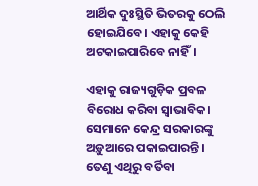ଆର୍ଥିକ ଦୁଃସ୍ଥିତି ଭିତରକୁ ଠେଲି ହୋଇଯିବେ। ଏହାକୁ କେହି ଅଟକାଇପାରିବେ ନାହିଁ।

ଏହାକୁ ରାଜ୍ୟଗୁଡ଼ିକ ପ୍ରବଳ ବିରୋଧ କରିବା ସ୍ବ‌ାଭାବିକ। ସେମାନେ କେନ୍ଦ୍ର ସରକାରଙ୍କୁ ଅଡ଼ୁଆରେ ପକାଇପାରନ୍ତି। ତେଣୁ ଏଥିରୁ ବର୍ତିବା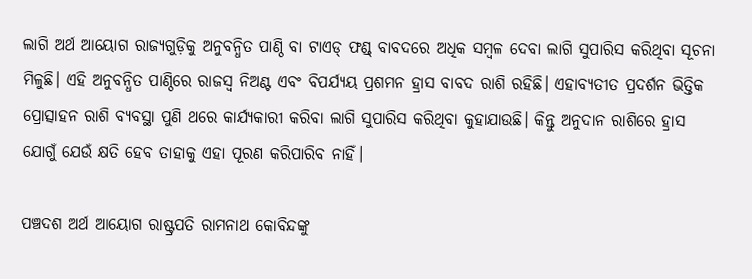ଲାଗି ଅର୍ଥ ଆୟୋଗ ରାଜ୍ୟଗୁଡ଼ିକୁ ଅନୁବନ୍ଧିତ ପାଣ୍ଠି ବା ଟାଏଡ୍ ଫଣ୍ଡ୍‌ ବାବଦରେ ଅଧିକ ସମ୍ବଳ ଦେବା ଲାଗି ସୁପାରିସ କରିଥିବା ସୂଚନା ମିଳୁଛି। ଏହି ଅନୁବନ୍ଧିତ ପାଣ୍ଠିରେ ରାଜସ୍ବ ନିଅଣ୍ଟ ଏବଂ ବିପର୍ଯ୍ୟୟ ପ୍ରଶମନ ହ୍ରାସ ବାବଦ ରାଶି ରହିଛି। ଏହାବ୍ୟତୀତ ପ୍ରଦର୍ଶନ ଭିତ୍ତିକ ପ୍ରୋତ୍ସାହନ ରାଶି ବ୍ୟବସ୍ଥା ପୁଣି ଥରେ କାର୍ଯ୍ୟକାରୀ କରିବା ଲାଗି ସୁପାରିସ କରିଥିବା କୁହାଯାଉଛି। କିନ୍ତୁ ଅନୁଦାନ ରାଶିରେ ହ୍ରାସ ଯୋଗୁଁ ଯେଉଁ କ୍ଷତି ହେବ ତାହାକୁ ଏହା ପୂରଣ କରିପାରିବ ନାହିଁ।

ପଞ୍ଚଦଶ ଅର୍ଥ ଆୟୋଗ ରାଷ୍ଟ୍ରପତି ରାମନାଥ କୋବିନ୍ଦଙ୍କୁ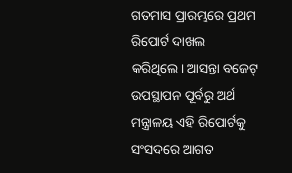ଗତମାସ ପ୍ରାରମ୍ଭରେ ପ୍ରଥମ ରିପୋର୍ଟ ଦାଖଲ କରିଥିଲେ। ଆସନ୍ତା ବଜେଟ୍ ଉପସ୍ଥାପନ ପୂର୍ବରୁ ଅର୍ଥ ମନ୍ତ୍ରାଳୟ ଏହି ରିପୋର୍ଟକୁ ସଂସଦରେ ଆଗତ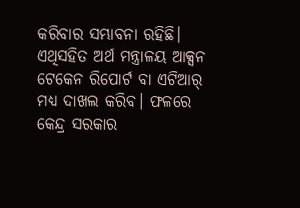କରିବାର ସମ୍ଭାବନା ରହିଛି। ଏଥିସହିତ ଅର୍ଥ ମନ୍ତ୍ରାଳୟ ଆକ୍ସନ ଟେକେନ ରିପୋର୍ଟ ବା ଏଟିଆର୍‌ ମଧ୍ୟ ଦାଖଲ କରିବ। ଫଳରେ କେନ୍ଦ୍ର ସରକାର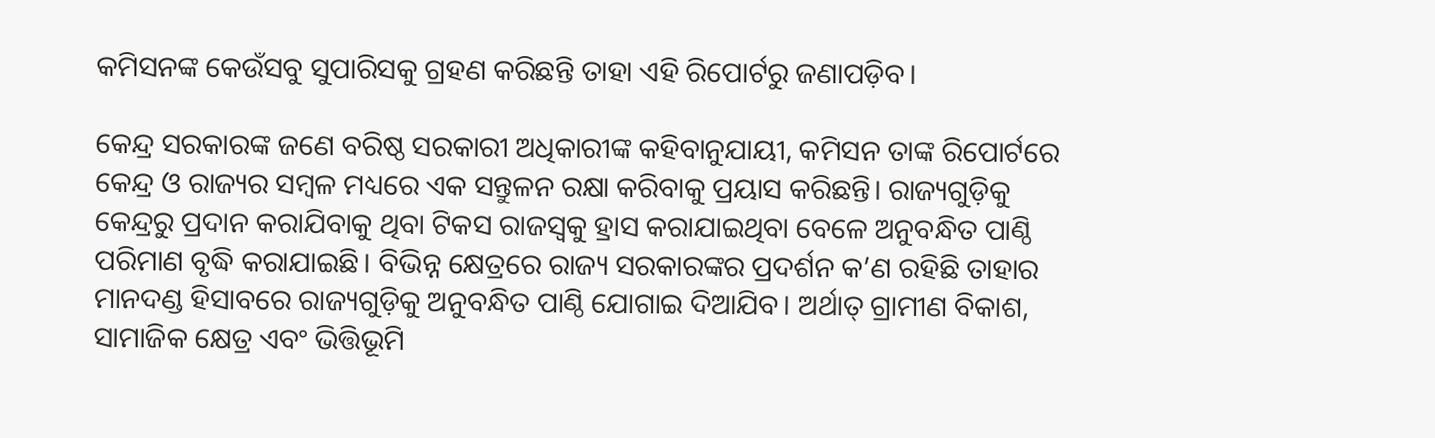କମିସନଙ୍କ କେଉଁସବୁ ସୁପାରିସକୁ ଗ୍ରହଣ କରିଛନ୍ତି ତାହା ଏହି ରିପୋର୍ଟରୁ ଜଣାପଡ଼ିବ।

କେନ୍ଦ୍ର ସରକାରଙ୍କ ଜଣେ ବରିଷ୍ଠ ସରକାରୀ ଅଧିକାରୀଙ୍କ କହିବାନୁଯାୟୀ, କମିସନ ତାଙ୍କ ରିପୋର୍ଟରେ କେନ୍ଦ୍ର ଓ ରାଜ୍ୟର ସମ୍ବଳ ମଧ୍ୟରେ ଏକ ସନ୍ତୁଳନ ରକ୍ଷା କରିବାକୁ ପ୍ରୟାସ କରିଛନ୍ତି। ରାଜ୍ୟଗୁଡ଼ିକୁ କେନ୍ଦ୍ରରୁ ପ୍ରଦାନ କରାଯିବାକୁ ଥିବା ଟିକସ ରାଜସ୍ବକୁ ହ୍ରାସ କରାଯାଇଥିବା ବେଳେ ଅନୁବନ୍ଧିତ ପାଣ୍ଠି ପରିମାଣ ବୃଦ୍ଧି କରାଯାଇଛି। ବିଭିନ୍ନ କ୍ଷେତ୍ରରେ ରାଜ୍ୟ ସରକାରଙ୍କର ପ୍ରଦର୍ଶନ କ’ଣ ରହିଛି ତାହାର ମାନଦଣ୍ଡ ହିସାବରେ ରାଜ୍ୟଗୁଡ଼ିକୁ ଅନୁବନ୍ଧିତ ପାଣ୍ଠି ଯୋଗାଇ ଦିଆଯିବ। ଅର୍ଥାତ୍ ଗ୍ରାମୀଣ ବିକାଶ, ସାମାଜିକ କ୍ଷେତ୍ର ଏବଂ ଭିତ୍ତିଭୂମି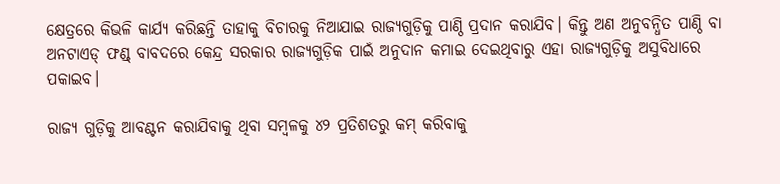କ୍ଷେତ୍ରରେ କିଭଳି କାର୍ଯ୍ୟ କରିଛନ୍ତି ତାହାକୁ ବିଚାରକୁ ନିଆଯାଇ ରାଜ୍ୟଗୁଡ଼ିକୁ ପାଣ୍ଠି ପ୍ରଦାନ କରାଯିବ। କିନ୍ତୁ ଅଣ ଅନୁବନ୍ଧିତ ପାଣ୍ଠି ବା ଅନଟାଏଡ୍ ଫଣ୍ଡ୍‌ ବାବଦରେ କେନ୍ଦ୍ର ସରକାର ରାଜ୍ୟଗୁଡ଼ିକ ପାଇଁ ଅନୁଦାନ କମାଇ ଦେଇଥିବାରୁ ଏହା ରାଜ୍ୟଗୁଡ଼ିକୁ ଅସୁବିଧାରେ ପକାଇବ।

ରାଜ୍ୟ ଗୁଡ଼ିକୁ ଆବଣ୍ଟନ କରାଯିବାକୁ ଥିବା ସମ୍ବଳକୁ ୪୨ ପ୍ରତିଶତରୁ କମ୍ କରିବାକୁ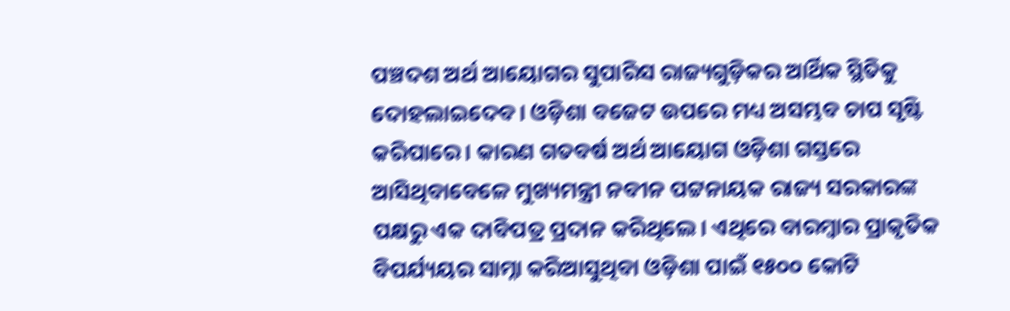ପଞ୍ଚଦଶ ଅର୍ଥ ଆୟୋଗର ସୁପାରିସ ରାଜ୍ୟଗୁଡ଼ିକର ଆର୍ଥିକ ସ୍ଥିତିକୁ ଦୋହଲାଇଦେବ। ଓଡ଼ିଶା ବଜେଟ ଉପରେ ମଧ୍ୟ ଅସମ୍ଭବ ଚାପ ସୃଷ୍ଟି କରିପାରେ। କାରଣ ଗତବର୍ଷ ଅର୍ଥ ଆୟୋଗ ଓଡ଼ିଶା ଗସ୍ତରେ ଆସିଥିବାବେଳେ ‌ମୁଖ୍ୟମନ୍ତ୍ରୀ ନବୀନ ପଟ୍ଟନାୟକ ରାଜ୍ୟ ସରକାରଙ୍କ ପକ୍ଷରୁ ଏକ ଦାବିପତ୍ର ପ୍ରଦାନ କରିଥିଲେ। ଏଥିରେ ବାରମ୍ବାର ପ୍ରାକୃତିକ ବିପର୍ଯ୍ୟୟର ସାମ୍ନା କରିଆସୁଥିବା ଓଡ଼ିଶା ପାଇଁ ୧୫୦୦ କୋଟି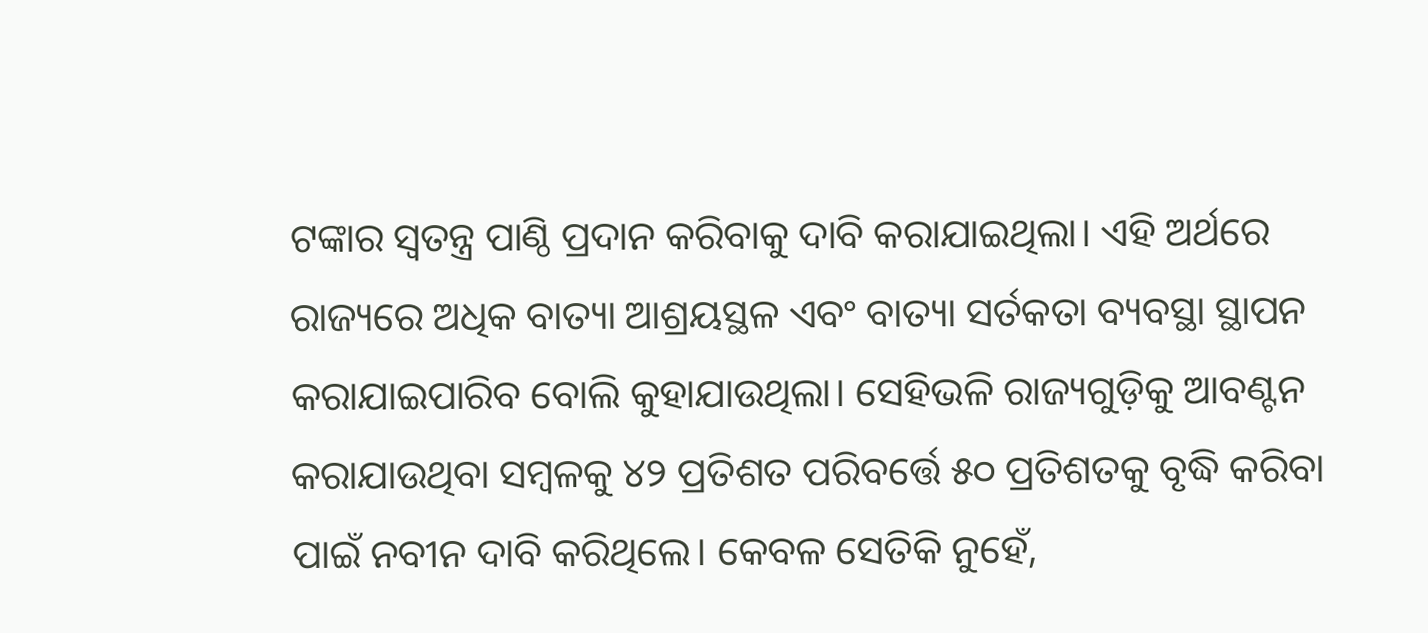ଟଙ୍କାର ସ୍ବତନ୍ତ୍ର ପାଣ୍ଠି ପ୍ରଦାନ କରିବାକୁ ଦାବି କରାଯାଇଥିଲା। ଏହି ଅର୍ଥରେ ରାଜ୍ୟରେ ଅଧିକ ବାତ୍ୟା ଆଶ୍ରୟସ୍ଥଳ ଏବଂ ବାତ୍ୟା ସର୍ତକତା ବ୍ୟବସ୍ଥା ସ୍ଥାପନ କରାଯାଇପାରିବ ବୋଲି କୁହାଯାଉଥିଲା। ସେହିଭଳି ‌ରାଜ୍ୟଗୁଡ଼ିକୁ ଆବଣ୍ଟନ କରାଯାଉଥିବା ସମ୍ବଳକୁ ୪୨ ପ୍ରତିଶତ ପରିବର୍ତ୍ତେ ୫୦ ପ୍ରତିଶତକୁ ବୃଦ୍ଧି କରିବା ପାଇଁ ନବୀନ ଦାବି କରିଥିଲେ। କେବଳ ସେତିକି ନୁହେଁ,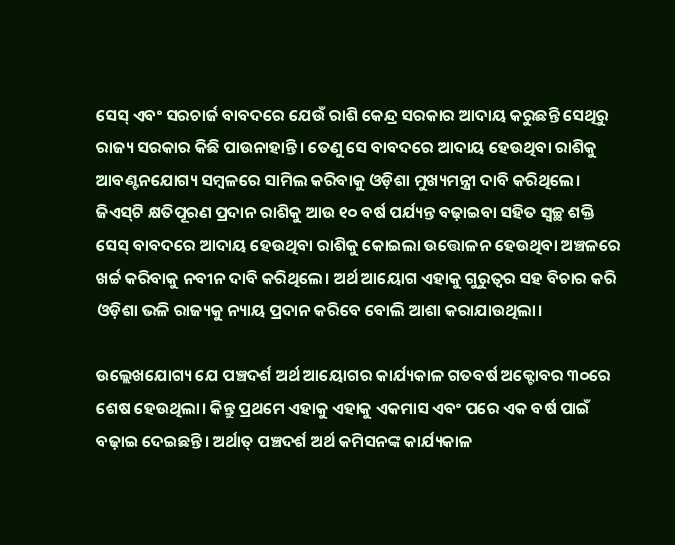ସେସ୍ ଏବଂ ସରଚାର୍ଜ ବାବଦରେ ଯେଉଁ ରାଶି କେନ୍ଦ୍ର ସରକାର ଆଦାୟ କରୁଛନ୍ତି ସେଥିରୁ ରାଜ୍ୟ ସରକାର କିଛି ପାଉନାହାନ୍ତି। ତେଣୁ ସେ ବାବଦରେ ଆଦାୟ ହେଉଥିବା ରାଶିକୁ ଆବଣ୍ଟନଯୋଗ୍ୟ ସମ୍ବଳରେ ସାମିଲ କରିବାକୁ ଓଡ଼ିଶା ମୁଖ୍ୟମନ୍ତ୍ରୀ ଦାବି କରିଥିଲେ। ଜିଏସ୍‌ଟି କ୍ଷତିପୂରଣ ପ୍ରଦାନ ରାଶିକୁ ଆଉ ୧୦ ବର୍ଷ ପର୍ଯ୍ୟନ୍ତ ବଢ଼ାଇବା ସହିତ ସ୍ବଚ୍ଛ ‌ଶକ୍ତି ସେସ୍ ବାବଦରେ ଆଦାୟ ହେଉଥିବା ରାଶିକୁ କୋଇଲା ଉତ୍ତୋଳନ ହେଉଥିବା ଅଞ୍ଚଳରେ ଖର୍ଚ୍ଚ କରିବାକୁ ନବୀନ ଦାବି କରିଥିଲେ। ଅର୍ଥ ଆୟୋଗ ଏହାକୁ ଗୁରୁତ୍ବର ସହ ବିଚାର କରି ଓଡ଼ିଶା ଭଳି ରାଜ୍ୟକୁ ନ୍ୟାୟ ପ୍ରଦାନ କରିବେ ବୋଲି ଆଶା କରାଯାଉଥିଲା।

ଉଲ୍ଲେଖଯୋଗ୍ୟ ଯେ ପଞ୍ଚଦର୍ଶ ଅର୍ଥ ଆୟୋଗର କାର୍ଯ୍ୟକାଳ ଗତବର୍ଷ ଅକ୍ଟୋବର ୩୦ରେ ଶେଷ ହେଉଥିଲା। କିନ୍ତୁ ପ୍ରଥମେ ଏହାକୁ ଏହାକୁ ଏକମାସ ଏବଂ ପରେ ଏକ ବର୍ଷ ପାଇଁ ବଢ଼ାଇ ଦେଇଛନ୍ତି। ଅର୍ଥାତ୍ ପଞ୍ଚଦର୍ଶ ଅର୍ଥ କମିସନଙ୍କ କାର୍ଯ୍ୟକାଳ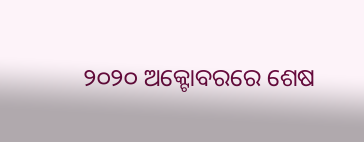୨୦୨୦ ଅକ୍ଟୋବରରେ ଶେଷ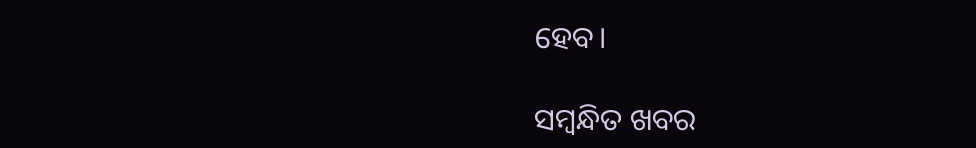ହେବ।

ସମ୍ବନ୍ଧିତ ଖବର